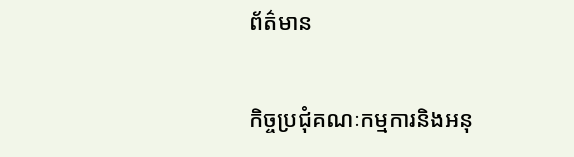ព័ត៌មាន

កិច្ចប្រជុំគណៈកម្មការនិងអនុ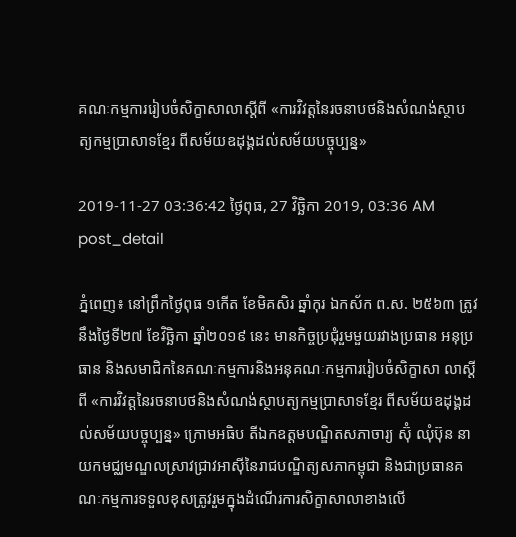គណៈកម្មការរៀបចំសិក្ខាសាលាស្ដីពី «ការវិវត្តនៃរចនាបថនិងសំណង់ស្ថាបត្យកម្មប្រាសាទខ្មែរ ពីសម័យឧដុង្គដល់សម័យបច្ចុប្បន្ន»

2019-11-27 03:36:42 ថ្ងៃពុធ, 27 វិច្ឆិកា 2019, 03:36 AM
post_detail

ភ្នំពេញ៖ នៅព្រឹកថ្ងៃពុធ ១កើត ខែមិគសិរ ឆ្នាំកុរ ឯកស័ក ព.ស. ២៥៦៣ ត្រូវនឹងថ្ងៃទី២៧ ខែវិច្ឆិកា ឆ្នាំ២០១៩ នេះ មានកិច្ចប្រជុំរួមមួយរវាងប្រធាន អនុប្រធាន និងសមាជិកនៃគណៈកម្មការនិងអនុគណៈកម្មការរៀបចំសិក្ខាសា លាស្ដីពី «ការវិវត្តនៃរចនាបថនិងសំណង់ស្ថាបត្យកម្មប្រាសាទខ្មែរ ពីសម័យឧដុង្គដល់សម័យបច្ចុប្បន្ន» ក្រោមអធិប តីឯកឧត្ដមបណ្ឌិតសភាចារ្យ ស៊ុំ ឈុំប៊ុន នាយកមជ្ឈមណ្ឌលស្រាវជ្រាវអាស៊ីនៃរាជបណ្ឌិត្យសភាកម្ពុជា និងជាប្រធានគណៈកម្មការទទួលខុសត្រូវរួមក្នុងដំណើរការសិក្ខាសាលាខាងលើ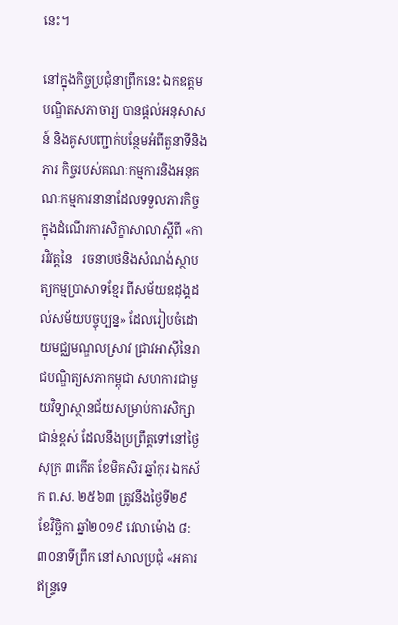នេះ។

នៅក្នុងកិច្ចប្រជុំនាព្រឹកនេះ ឯកឧត្ដមបណ្ឌិតសភាចារ្យ បានផ្ដល់អនុសាសន៍ និងគូសបញ្ជាក់បន្ថែមអំពីតួនាទីនិងភារ កិច្ចរបស់គណៈកម្មការនិងអនុគណៈកម្មការនានាដែលទទួលភារកិច្ចក្នុងដំណើរការសិក្ខាសាលាស្ដីពី «ការវិវត្តនៃ   រចនាបថនិងសំណង់ស្ថាបត្យកម្មប្រាសាទខ្មែរ ពីសម័យឧដុង្គដល់សម័យបច្ចុប្បន្ន» ដែលរៀបចំដោយមជ្ឈមណ្ឌលស្រាវ ជ្រាវអាស៊ីនៃរាជបណ្ឌិត្យសភាកម្ពុជា សហការជាមួយវិទ្យាស្ថានជ័យសម្រាប់ការសិក្សាជាន់ខ្ពស់ ដែលនឹងប្រព្រឹត្តទៅនៅថ្ងៃសុក្រ ៣កើត ខែមិគសិរ ឆ្នាំកុរ ឯកស័ក ព.ស. ២៥៦៣ ត្រូវនឹងថ្ងៃទី២៩ ខែវិច្ឆិកា ឆ្នាំ២០១៩ វេលាម៉ោង ៨:៣០នាទីព្រឹក នៅសាលប្រជុំ «អគារឥន្ទ្រទេ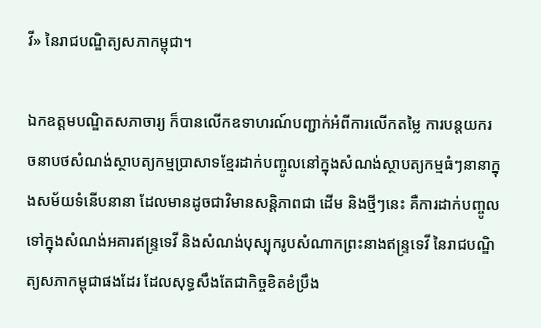វី» នៃរាជបណ្ឌិត្យសភាកម្ពុជា។

ឯកឧត្ដមបណ្ឌិតសភាចារ្យ ក៏បានលើកឧទាហរណ៍បញ្ជាក់អំពីការលើកតម្លៃ ការបន្តយករចនាបថសំណង់ស្ថាបត្យកម្មប្រាសាទខ្មែរដាក់បញ្ចូលនៅក្នុងសំណង់ស្ថាបត្យកម្មធំៗនានាក្នុងសម័យទំនើបនានា ដែលមានដូចជាវិមានសន្តិភាពជា ដើម និងថ្មីៗនេះ គឺការដាក់បញ្ចូលទៅក្នុងសំណង់អគារឥន្ទ្រទេវី និងសំណង់បុស្បុករូបសំណាកព្រះនាងឥន្ទ្រទេវី នៃរាជបណ្ឌិត្យសភាកម្ពុជាផងដែរ ដែលសុទ្ធសឹងតែជាកិច្ចខិតខំប្រឹង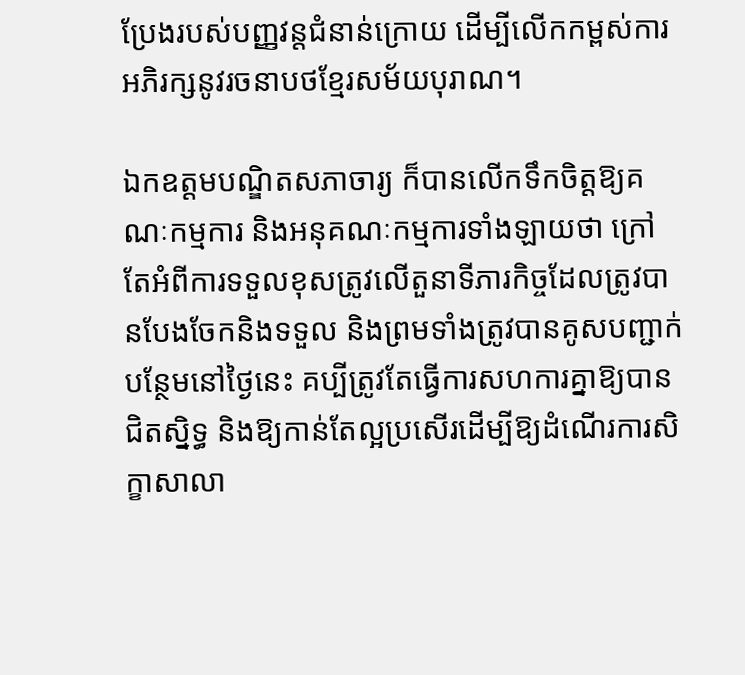ប្រែងរបស់បញ្ញវន្តជំនាន់ក្រោយ ដើម្បីលើកកម្ពស់ការអភិរក្សនូវរចនាបថខ្មែរសម័យបុរាណ។

ឯកឧត្ដមបណ្ឌិតសភាចារ្យ ក៏បានលើកទឹកចិត្តឱ្យគណៈកម្មការ និងអនុគណៈកម្មការទាំងឡាយថា ក្រៅតែអំពីការទទួលខុសត្រូវលើតួនាទីភារកិច្ចដែលត្រូវបានបែងចែកនិងទទួល និងព្រមទាំងត្រូវបានគូសបញ្ជាក់បន្ថែមនៅថ្ងៃនេះ គប្បីត្រូវតែធ្វើការសហការគ្នាឱ្យបានជិតស្និទ្ធ និងឱ្យកាន់តែល្អប្រសើរដើម្បីឱ្យដំណើរការសិក្ខាសាលា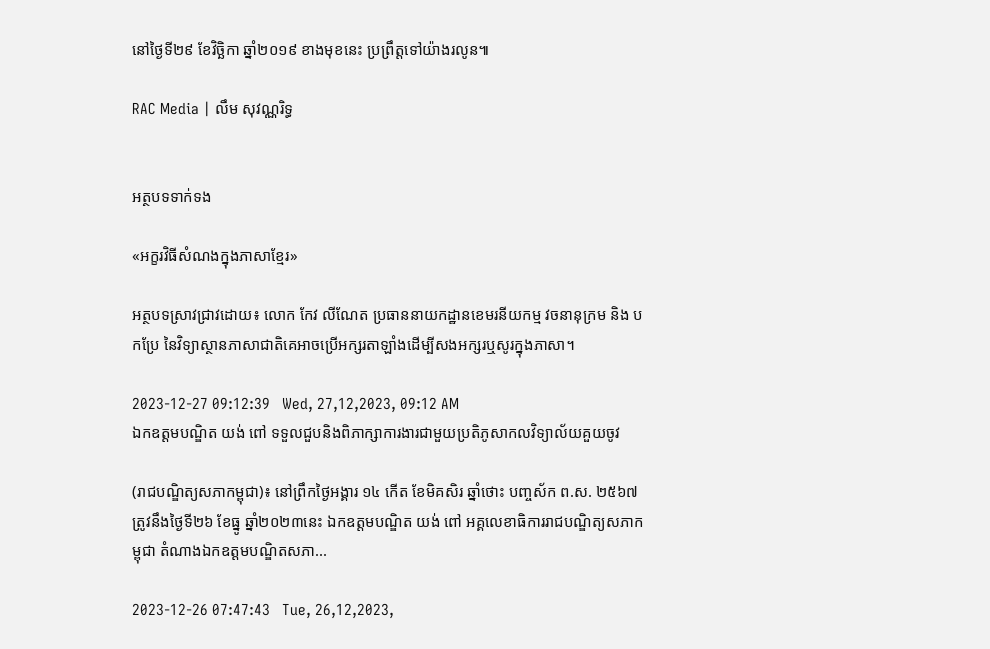នៅថ្ងៃទី២៩ ខែវិច្ឆិកា ឆ្នាំ២០១៩ ខាងមុខនេះ ប្រព្រឹត្តទៅយ៉ាងរលូន៕

RAC Media | លឹម សុវណ្ណរិទ្ធ


អត្ថបទទាក់ទង

«អក្ខរវិធីសំណងក្នុងភាសាខ្មែរ»

អត្ថបទស្រាវជ្រាវដោយ៖ លោក កែវ លីណែត ប្រធាននាយកដ្ឋានខេមរនីយកម្ម វចនានុក្រម និង បកប្រែ នៃវិទ្យាស្ថានភាសាជាតិគេអាចប្រើអក្សរតាឡាំងដើម្បីសងអក្សរឬសូរក្នុងភាសា។

2023-12-27 09:12:39   Wed, 27,12,2023, 09:12 AM
ឯកឧត្ដមបណ្ឌិត យង់ ពៅ ទទួលជួបនិងពិភាក្សាការងារជាមួយប្រតិភូសាកលវិទ្យាល័យគួយចូវ

(រាជបណ្ឌិត្យសភាកម្ពុជា)៖ នៅព្រឹកថ្ងៃអង្គារ ១៤ កើត ខែមិគសិរ ឆ្នាំថោះ បញ្ចស័ក ព.ស. ២៥៦៧ ត្រូវនឹងថ្ងៃទី២៦ ខែធ្នូ ឆ្នាំ២០២៣នេះ ឯកឧត្ដមបណ្ឌិត យង់ ពៅ អគ្គលេខាធិការរាជបណ្ឌិត្យសភាកម្ពុជា តំណាងឯកឧត្ដមបណ្ឌិតសភា...

2023-12-26 07:47:43   Tue, 26,12,2023,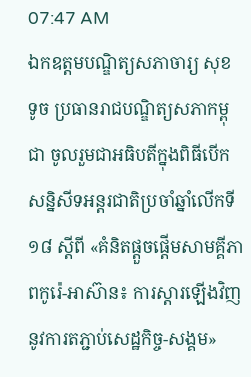07:47 AM
ឯកឧត្តមបណ្ឌិត្យសភាចារ្យ សុខ ទូច ប្រធានរាជបណ្ឌិត្យសភាកម្ពុជា ចូលរួមជាអធិបតីក្នុងពិធីបើកសន្និសីទអន្តរជាតិប្រចាំឆ្នាំលើកទី១៨ ស្តីពី «គំនិតផ្តួចផ្តើមសាមគ្គីភាពកូរ៉េ-អាស៊ាន៖ ការស្តារឡើងវិញនូវការតភ្ជាប់សេដ្ឋកិច្ច-សង្គម»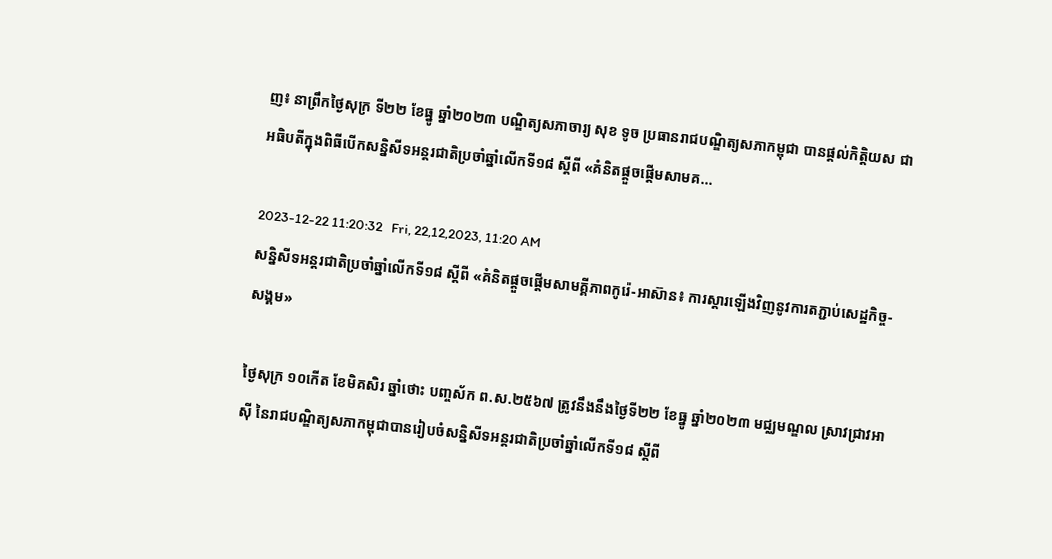ញ៖ នាព្រឹកថ្ងៃសុក្រ ទី២២ ខែធ្នូ ឆ្នាំ២០២៣ បណ្ឌិត្យសភាចារ្យ សុខ ទូច ប្រធានរាជបណ្ឌិត្យសភាកម្ពុជា បានផ្តល់កិត្តិយស ជាអធិបតីក្នុងពិធីបើកសន្និសីទអន្តរជាតិប្រចាំឆ្នាំលើកទី១៨ ស្តីពី «គំនិតផ្តួចផ្តើមសាមគ...

2023-12-22 11:20:32   Fri, 22,12,2023, 11:20 AM
សន្និសីទអន្តរជាតិប្រចាំឆ្នាំលើកទី១៨ ស្តីពី «គំនិតផ្តួចផ្តើមសាមគ្គីភាពកូរ៉េ-អាស៊ាន៖ ការស្តារឡើងវិញនូវការតភ្ជាប់សេដ្ឋកិច្ច-សង្គម»

ថ្ងៃសុក្រ ១០កើត ខែមិគសិរ ឆ្នាំថោះ បញ្ចស័ក ព.ស.២៥៦៧ ត្រូវនឹងនឹងថ្ងៃទី២២ ខែធ្នូ ឆ្នាំ២០២៣ មជ្ឈមណ្ឌល ស្រាវជ្រាវអាស៊ី នៃរាជបណ្ឌិត្យសភាកម្ពុជាបានរៀបចំសន្និសីទអន្តរជាតិប្រចាំឆ្នាំលើកទី១៨ ស្តីពី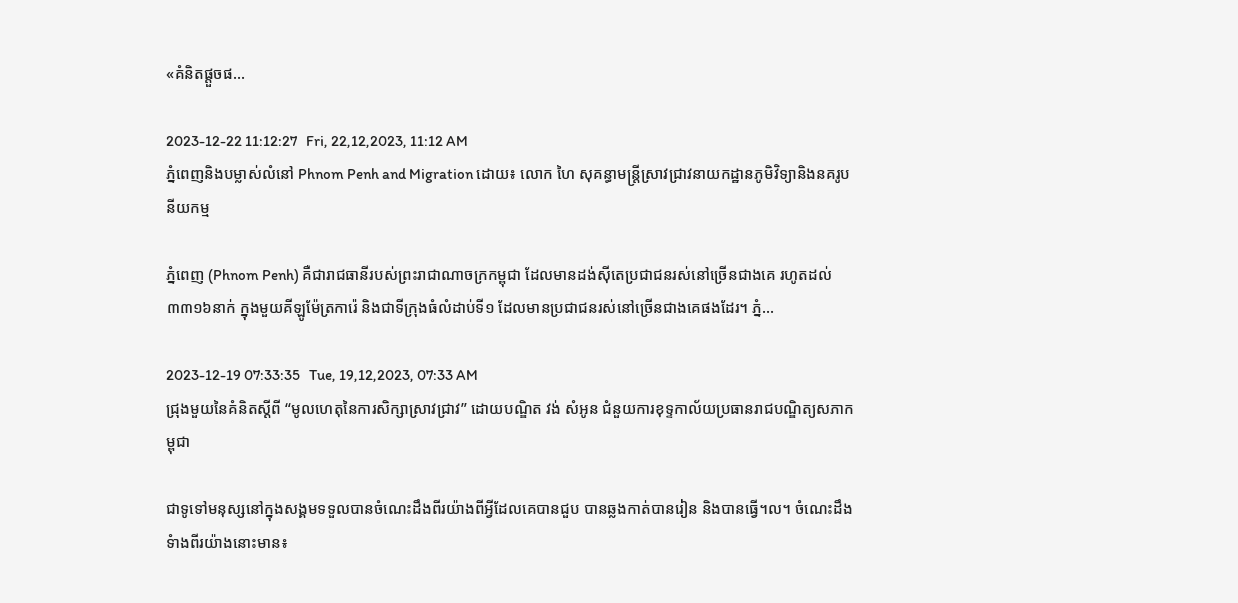«គំនិតផ្តួចផ...

2023-12-22 11:12:27   Fri, 22,12,2023, 11:12 AM
ភ្នំពេញនិងបម្លាស់លំនៅ Phnom Penh and Migration ដោយ៖ លោក ហៃ សុគន្ធាមន្ត្រីស្រាវជ្រាវនាយកដ្ឋានភូមិវិទ្យានិងនគរូបនីយកម្ម

ភ្នំពេញ (Phnom Penh) គឺជារាជធានីរបស់ព្រះរាជាណាចក្រកម្ពុជា ដែលមានដង់ស៊ីតេប្រជាជនរស់នៅច្រើនជាងគេ រហូតដល់៣៣១៦នាក់ ក្នុងមួយគីឡូម៉ែត្រការ៉េ និងជាទីក្រុងធំលំដាប់ទី១ ដែលមានប្រជាជនរស់នៅច្រើនជាងគេផងដែរ។ ភ្នំ...

2023-12-19 07:33:35   Tue, 19,12,2023, 07:33 AM
ជ្រុងមួយនៃគំនិតស្តីពី “មូលហេតុនៃការសិក្សាស្រាវជ្រាវ” ដោយបណ្ឌិត វង់ សំអូន ជំនួយការខុទ្ទកាល័យប្រធានរាជបណ្ឌិត្យសភាកម្ពុជា

ជាទូទៅមនុស្សនៅក្នុងសង្គមទទួលបានចំណេះដឹងពីរយ៉ាងពីអ្វីដែលគេបានជួប បានឆ្លងកាត់បានរៀន និងបានធ្វើ។ល។ ចំណេះដឹងទំាងពីរយ៉ាងនោះមាន៖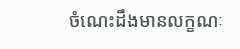ចំណេះដឹងមានលក្ខណៈ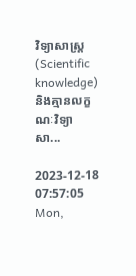វិទ្យាសាស្ត្រ (Scientific knowledge) និងគ្មានលក្ខណៈវិទ្យាសា...

2023-12-18 07:57:05   Mon,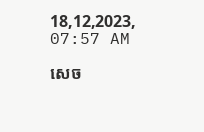18,12,2023, 07:57 AM

សេច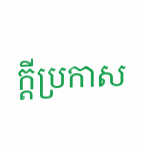ក្តីប្រកាស